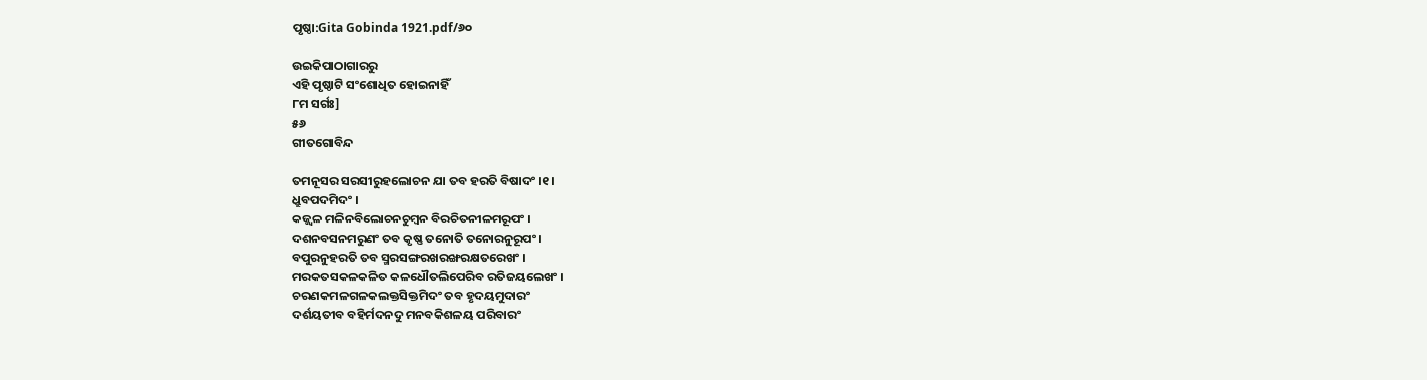ପୃଷ୍ଠା:Gita Gobinda 1921.pdf/୬୦

ଉଇକିପାଠାଗାର‌ରୁ
ଏହି ପୃଷ୍ଠାଟି ସଂଶୋଧିତ ହୋଇନାହିଁ
୮ମ ସର୍ଗଃ]
୫୬
ଗୀତଗୋବିନ୍ଦ

ତମନୂସର ସରସୀରୁହଲୋଚନ ଯା ତବ ହରତି ବିଷାଦଂ ।୧।
ଧ୍ରୁବପଦମିଦଂ ।
କଜ୍ଜ୍ୱଳ ମଳିନବିଲୋଚନ‌ଚୁମ୍ବନ ବିରଚିତନୀଳମରୂପଂ ।
ଦଶନବସନମରୁଣଂ ତବ କୃଷ୍ଣ ତନୋତି ତନୋରନୁରୂପଂ ।
ବପୁରନୁହରତି ତବ ସ୍ମରସଙ୍ଗରଖରଙ୍ଖରକ୍ଷତରେଖଂ ।
ମରକତସକଳକଳିତ କଳଧୌତଲିପେରିବ ରତିଜୟଲେଖଂ ।
ଚରଣକମଳଗଳକଲକ୍ତସିକ୍ତମିଦଂ ତବ ହୃଦୟମୁଦାରଂ
ଦର୍ଶୟତୀବ ବ‌ହିର୍ମଦନ‌ଦୁ ମନବକିଶଳୟ ପରିବାରଂ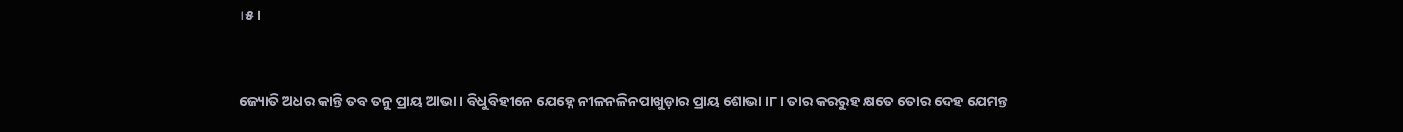।୫।


ଜ୍ୟୋତି ଅଧର କାନ୍ତି ତବ ତନୁ ପ୍ରାୟ ଆଭା । ବିଧୁବିହୀନେ ଯେହ୍ନେ ନୀଳନଳିନପାଖୁଡ଼ାର ପ୍ରାୟ ଶୋଭା ।୮। ତାର କରରୁହ କ୍ଷତେ ତୋର ଦେହ ଯେମନ୍ତ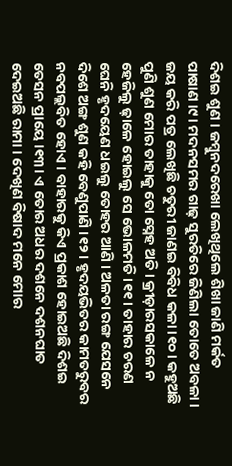ଦିଶଇ ଶୁଣ । ଜମ୍ବୁନ‌ଦରେଖା ଲେଖିଥିଲେ ଶିଖା ଜାଣି ମର୍କତ ପାଷାଣ ।୯। ମଦନସମର ଗାଢ଼ ସୁରତିରେ ଜିଣିଲା ତୋତେ ଅବଳା । ଜୟ କରି ପତ୍ର ଲେଖିଛି ଚତୁରୀ ଜାଣଇ ବିବିଧ କଳା ।୧୦। କ‌ହୁଅଛି ପୁଣି ଶୁଣ ମୋର ତାହାକୁ ତୋ ସ୍ନେହ ଅତି । କ୍ରୀଡ଼ାରସକାଳେ ନ ହେଜିଲୁ ଢ଼ାଳେ ହୋଇଲୁ ସେ ଭୋଳମତି ।୧୧। ତାହାର ଚରଣ ଘେନି ହୃଦୟେଣ ଧଇଲୁ ତୋହର ଆଣି । ଅଳତା ରଙ୍ଗ ଯେସନେ ଦିଶେ ଅଙ୍ଗ ଶୁଣ କ‌ହି ବେଣୁପାଣି ।୧୨। ହୃଦୟଭିତର କାମତରୁବର ନ‌ବପଲ୍ଲବିତ ହୋଏ । ବାହାରକୁ କିଏ ପ୍ରକାଶ ହୋଇଅଛି ଦିଶଇ ତେସନ ପ୍ରାୟେ ।୧୩। ଏ ତୋର ଅଧର ଦଶନେ ଦଶନ‌ଘାତ ଦେଇଅଛି ରାମା । ଦେଖିଣ ବିଷାଦ ମନେ ମୋର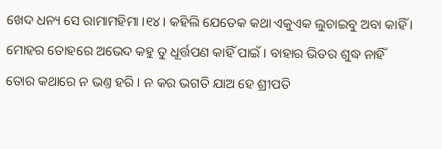ଖେଦ ଧନ୍ୟ ସେ ରାମାମହିମା ।୧୪। କ‌ହିଲି ଯେତେକ କଥା ଏକୁଏକ ଲୁଚାଇବୁ ଅବା କାହିଁ । ମୋହର ତୋହରେ ଅଭେଦ କ‌ହୁ ତୁ ଧୂର୍ତ୍ତପଣ କାହିଁ ପାଇଁ । ବାହାର ଭିତର ଶୁଦ୍ଧ ନାହିଁ ତୋର କଥାରେ ନ ଭଣ୍ତ ହରି । ନ କର ଭଗତି ଯାଅ ହେ ଶ୍ରୀପତି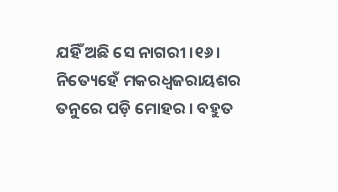ଯହିଁ ଅଛି ସେ ନାଗରୀ ।୧୬। ନିତ୍ୟେହେଁ ମକରଧ୍ୱଜରାୟଶର ତନୁରେ ପଡ଼ି ମୋହର । ବ‌ହୁତ